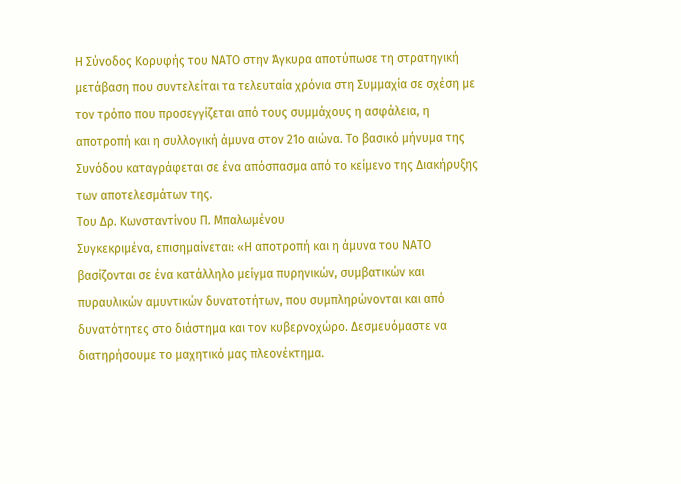Η Σύνοδος Κορυφής του ΝΑΤΟ στην Άγκυρα αποτύπωσε τη στρατηγική μετάβαση που συντελείται τα τελευταία χρόνια στη Συμμαχία σε σχέση με τον τρόπο που προσεγγίζεται από τους συμμάχους η ασφάλεια, η αποτροπή και η συλλογική άμυνα στον 21ο αιώνα. Το βασικό μήνυμα της Συνόδου καταγράφεται σε ένα απόσπασμα από το κείμενο της Διακήρυξης των αποτελεσμάτων της.
Του Δρ. Κωνσταντίνου Π. Μπαλωμένου
Συγκεκριμένα, επισημαίνεται: «Η αποτροπή και η άμυνα του ΝΑΤΟ βασίζονται σε ένα κατάλληλο μείγμα πυρηνικών, συμβατικών και πυραυλικών αμυντικών δυνατοτήτων, που συμπληρώνονται και από δυνατότητες στο διάστημα και τον κυβερνοχώρο. Δεσμευόμαστε να διατηρήσουμε το μαχητικό μας πλεονέκτημα.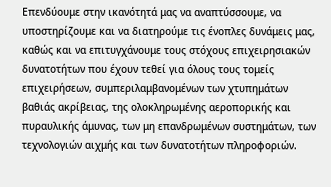Επενδύουμε στην ικανότητά μας να αναπτύσσουμε, να υποστηρίζουμε και να διατηρούμε τις ένοπλες δυνάμεις μας, καθώς και να επιτυγχάνουμε τους στόχους επιχειρησιακών δυνατοτήτων που έχουν τεθεί για όλους τους τομείς επιχειρήσεων, συμπεριλαμβανομένων των χτυπημάτων βαθιάς ακρίβειας, της ολοκληρωμένης αεροπορικής και πυραυλικής άμυνας, των μη επανδρωμένων συστημάτων, των τεχνολογιών αιχμής και των δυνατοτήτων πληροφοριών.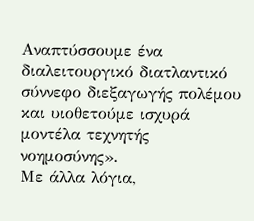Αναπτύσσουμε ένα διαλειτουργικό διατλαντικό σύννεφο διεξαγωγής πολέμου και υιοθετούμε ισχυρά μοντέλα τεχνητής νοημοσύνης».
Με άλλα λόγια,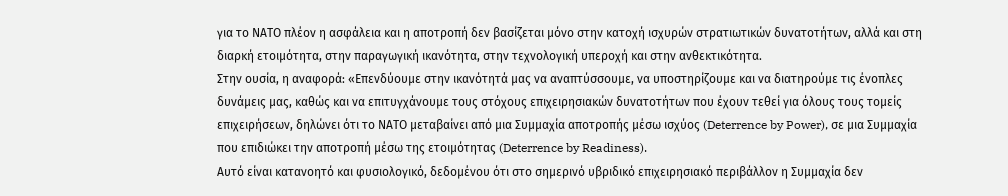για το ΝΑΤΟ πλέον η ασφάλεια και η αποτροπή δεν βασίζεται μόνο στην κατοχή ισχυρών στρατιωτικών δυνατοτήτων, αλλά και στη διαρκή ετοιμότητα, στην παραγωγική ικανότητα, στην τεχνολογική υπεροχή και στην ανθεκτικότητα.
Στην ουσία, η αναφορά: «Επενδύουμε στην ικανότητά μας να αναπτύσσουμε, να υποστηρίζουμε και να διατηρούμε τις ένοπλες δυνάμεις μας, καθώς και να επιτυγχάνουμε τους στόχους επιχειρησιακών δυνατοτήτων που έχουν τεθεί για όλους τους τομείς επιχειρήσεων, δηλώνει ότι το ΝΑΤΟ μεταβαίνει από μια Συμμαχία αποτροπής μέσω ισχύος (Deterrence by Power), σε μια Συμμαχία που επιδιώκει την αποτροπή μέσω της ετοιμότητας (Deterrence by Readiness).
Αυτό είναι κατανοητό και φυσιολογικό, δεδομένου ότι στο σημερινό υβριδικό επιχειρησιακό περιβάλλον η Συμμαχία δεν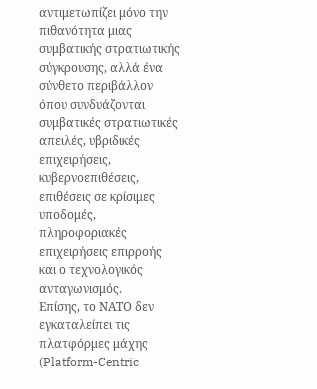αντιμετωπίζει μόνο την πιθανότητα μιας συμβατικής στρατιωτικής σύγκρουσης, αλλά ένα σύνθετο περιβάλλον όπου συνδυάζονται συμβατικές στρατιωτικές απειλές, υβριδικές επιχειρήσεις, κυβερνοεπιθέσεις, επιθέσεις σε κρίσιμες υποδομές, πληροφοριακές επιχειρήσεις επιρροής και ο τεχνολογικός ανταγωνισμός.
Επίσης, το ΝΑΤΟ δεν εγκαταλείπει τις πλατφόρμες μάχης (Platform-Centric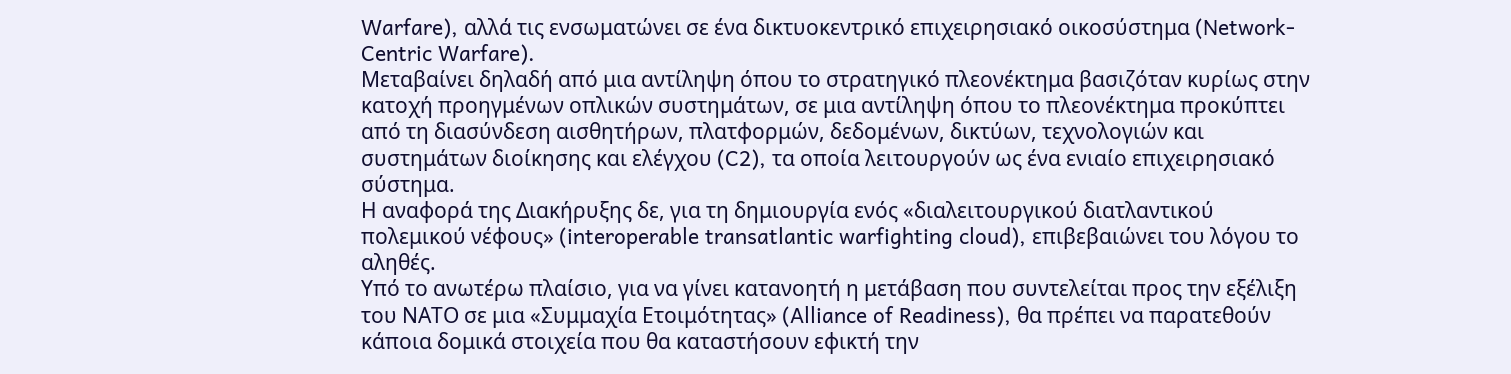Warfare), αλλά τις ενσωματώνει σε ένα δικτυοκεντρικό επιχειρησιακό οικοσύστημα (Network-Centric Warfare).
Μεταβαίνει δηλαδή από μια αντίληψη όπου το στρατηγικό πλεονέκτημα βασιζόταν κυρίως στην κατοχή προηγμένων οπλικών συστημάτων, σε μια αντίληψη όπου το πλεονέκτημα προκύπτει από τη διασύνδεση αισθητήρων, πλατφορμών, δεδομένων, δικτύων, τεχνολογιών και συστημάτων διοίκησης και ελέγχου (C2), τα οποία λειτουργούν ως ένα ενιαίο επιχειρησιακό σύστημα.
Η αναφορά της Διακήρυξης δε, για τη δημιουργία ενός «διαλειτουργικού διατλαντικού πολεμικού νέφους» (interoperable transatlantic warfighting cloud), επιβεβαιώνει του λόγου το αληθές.
Υπό το ανωτέρω πλαίσιο, για να γίνει κατανοητή η μετάβαση που συντελείται προς την εξέλιξη του ΝΑΤΟ σε μια «Συμμαχία Ετοιμότητας» (Alliance of Readiness), θα πρέπει να παρατεθούν κάποια δομικά στοιχεία που θα καταστήσουν εφικτή την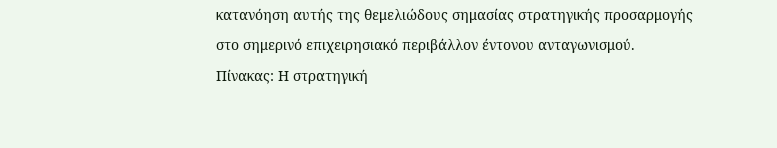κατανόηση αυτής της θεμελιώδους σημασίας στρατηγικής προσαρμογής στο σημερινό επιχειρησιακό περιβάλλον έντονου ανταγωνισμού.
Πίνακας: Η στρατηγική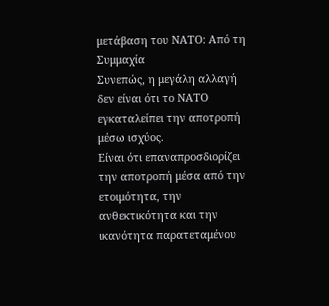μετάβαση του ΝΑΤΟ: Από τη Συμμαχία
Συνεπώς, η μεγάλη αλλαγή δεν είναι ότι το ΝΑΤΟ εγκαταλείπει την αποτροπή μέσω ισχύος.
Είναι ότι επαναπροσδιορίζει την αποτροπή μέσα από την ετοιμότητα, την ανθεκτικότητα και την ικανότητα παρατεταμένου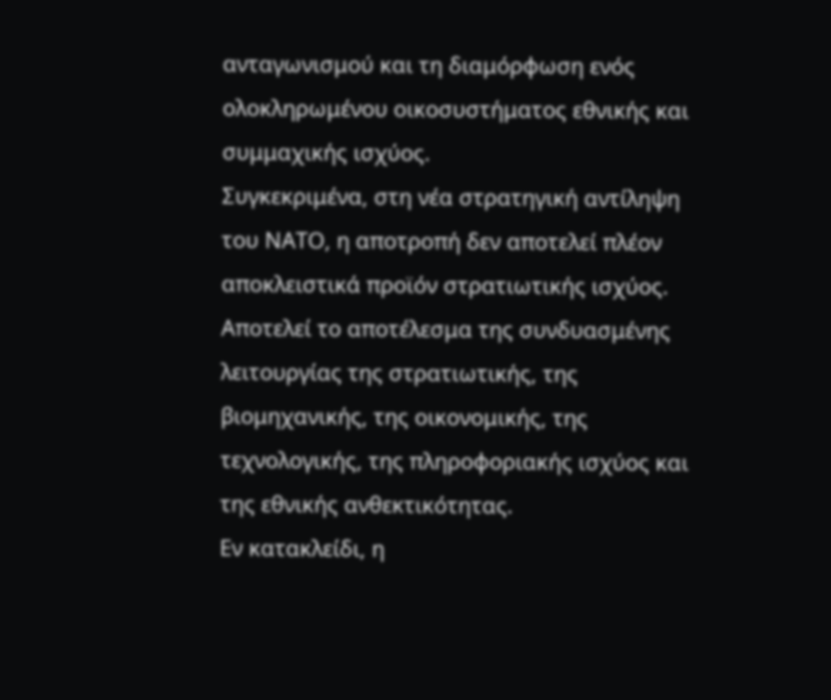ανταγωνισμού και τη διαμόρφωση ενός ολοκληρωμένου οικοσυστήματος εθνικής και συμμαχικής ισχύος.
Συγκεκριμένα, στη νέα στρατηγική αντίληψη του ΝΑΤΟ, η αποτροπή δεν αποτελεί πλέον αποκλειστικά προϊόν στρατιωτικής ισχύος. Αποτελεί το αποτέλεσμα της συνδυασμένης λειτουργίας της στρατιωτικής, της βιομηχανικής, της οικονομικής, της τεχνολογικής, της πληροφοριακής ισχύος και της εθνικής ανθεκτικότητας.
Εν κατακλείδι, η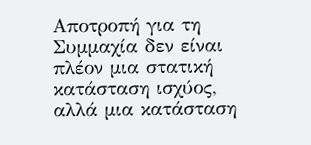Αποτροπή για τη Συμμαχία δεν είναι πλέον μια στατική κατάσταση ισχύος, αλλά μια κατάσταση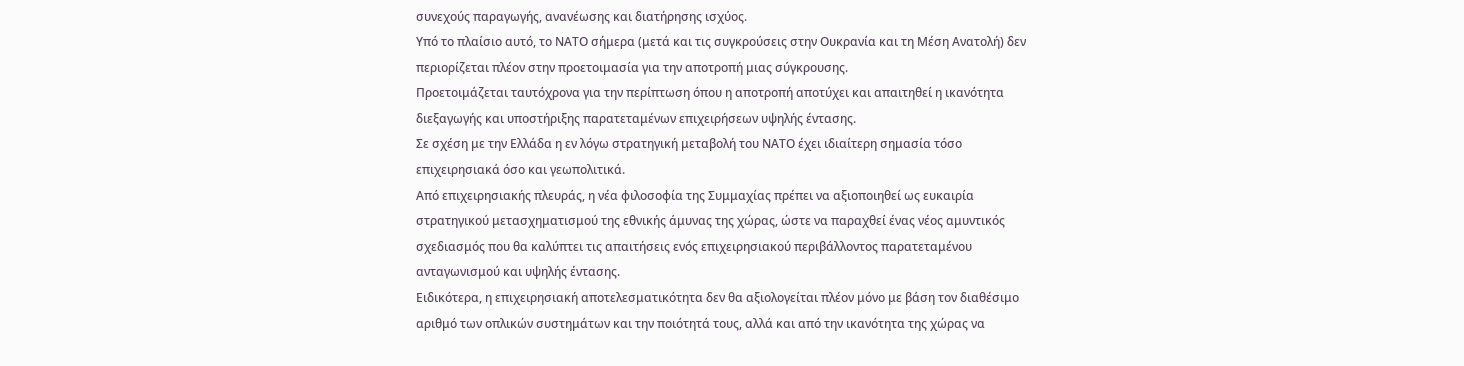συνεχούς παραγωγής, ανανέωσης και διατήρησης ισχύος.
Υπό το πλαίσιο αυτό, το ΝΑΤΟ σήμερα (μετά και τις συγκρούσεις στην Ουκρανία και τη Μέση Ανατολή) δεν περιορίζεται πλέον στην προετοιμασία για την αποτροπή μιας σύγκρουσης.
Προετοιμάζεται ταυτόχρονα για την περίπτωση όπου η αποτροπή αποτύχει και απαιτηθεί η ικανότητα διεξαγωγής και υποστήριξης παρατεταμένων επιχειρήσεων υψηλής έντασης.
Σε σχέση με την Ελλάδα η εν λόγω στρατηγική μεταβολή του ΝΑΤΟ έχει ιδιαίτερη σημασία τόσο επιχειρησιακά όσο και γεωπολιτικά.
Από επιχειρησιακής πλευράς, η νέα φιλοσοφία της Συμμαχίας πρέπει να αξιοποιηθεί ως ευκαιρία στρατηγικού μετασχηματισμού της εθνικής άμυνας της χώρας, ώστε να παραχθεί ένας νέος αμυντικός σχεδιασμός που θα καλύπτει τις απαιτήσεις ενός επιχειρησιακού περιβάλλοντος παρατεταμένου ανταγωνισμού και υψηλής έντασης.
Ειδικότερα, η επιχειρησιακή αποτελεσματικότητα δεν θα αξιολογείται πλέον μόνο με βάση τον διαθέσιμο αριθμό των οπλικών συστημάτων και την ποιότητά τους, αλλά και από την ικανότητα της χώρας να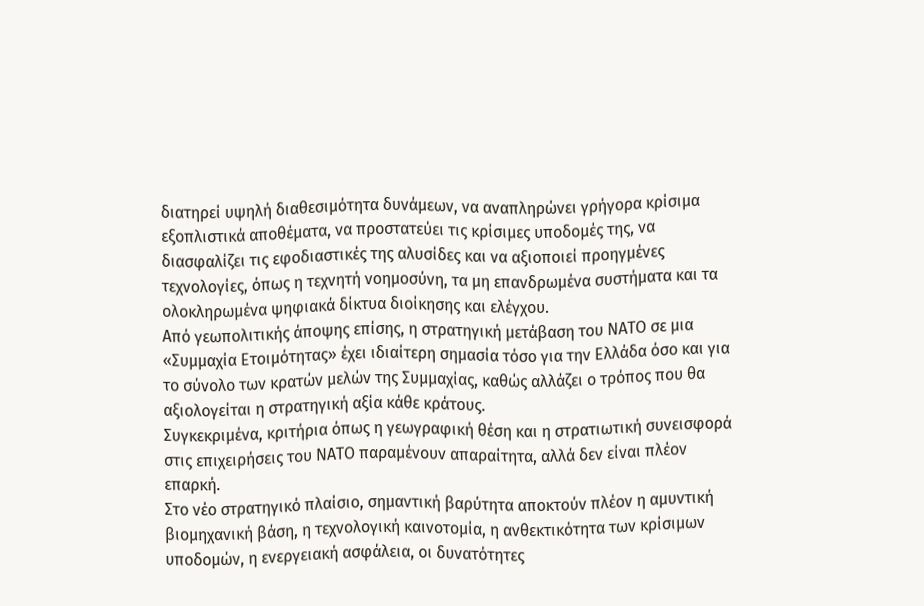διατηρεί υψηλή διαθεσιμότητα δυνάμεων, να αναπληρώνει γρήγορα κρίσιμα εξοπλιστικά αποθέματα, να προστατεύει τις κρίσιμες υποδομές της, να διασφαλίζει τις εφοδιαστικές της αλυσίδες και να αξιοποιεί προηγμένες τεχνολογίες, όπως η τεχνητή νοημοσύνη, τα μη επανδρωμένα συστήματα και τα ολοκληρωμένα ψηφιακά δίκτυα διοίκησης και ελέγχου.
Από γεωπολιτικής άποψης επίσης, η στρατηγική μετάβαση του ΝΑΤΟ σε μια «Συμμαχία Ετοιμότητας» έχει ιδιαίτερη σημασία τόσο για την Ελλάδα όσο και για το σύνολο των κρατών μελών της Συμμαχίας, καθώς αλλάζει ο τρόπος που θα αξιολογείται η στρατηγική αξία κάθε κράτους.
Συγκεκριμένα, κριτήρια όπως η γεωγραφική θέση και η στρατιωτική συνεισφορά στις επιχειρήσεις του ΝΑΤΟ παραμένουν απαραίτητα, αλλά δεν είναι πλέον επαρκή.
Στο νέο στρατηγικό πλαίσιο, σημαντική βαρύτητα αποκτούν πλέον η αμυντική βιομηχανική βάση, η τεχνολογική καινοτομία, η ανθεκτικότητα των κρίσιμων υποδομών, η ενεργειακή ασφάλεια, οι δυνατότητες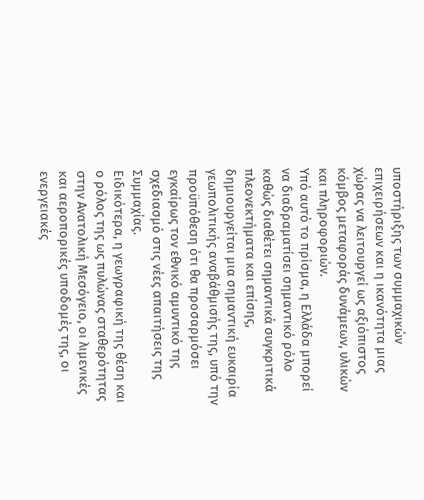υποστήριξης των συμμαχικών επιχειρήσεων και η ικανότητα μιας χώρας να λειτουργεί ως αξιόπιστος κόμβος μεταφοράς δυνάμεων, υλικών και πληροφοριών.
Υπό αυτό το πρίσμα, η Ελλάδα μπορεί να διαδραματίσει σημαντικό ρόλο καθώς διαθέτει σημαντικά συγκριτικά πλεονεκτήματα και επίσης, δημιουργείται μια σημαντική ευκαιρία γεωπολιτικής αναβάθμισής της, υπό την προϋπόθεση ότι θα προσαρμόσει εγκαίρως τον εθνικό αμυντικό της σχεδιασμό στις νέες απαιτήσεις της Συμμαχίας.
Ειδικότερα, η γεωγραφική της θέση και ο ρόλος της ως πυλώνας σταθερότητας στην Ανατολική Μεσόγειο, οι λιμενικές και αεροπορικές υποδομές της, οι ενεργειακές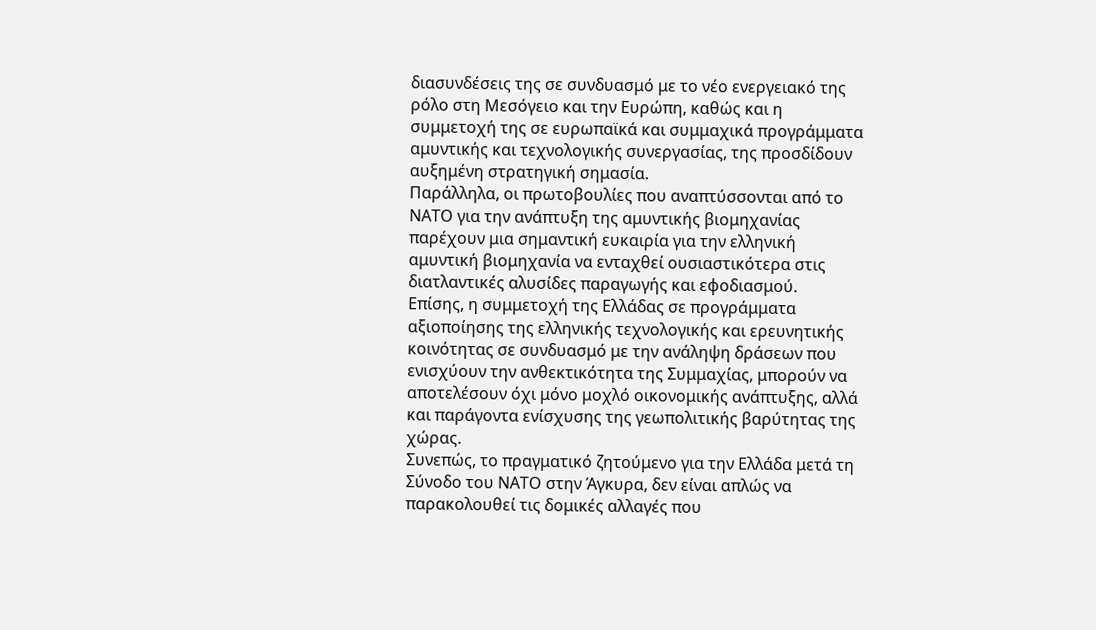διασυνδέσεις της σε συνδυασμό με το νέο ενεργειακό της ρόλο στη Μεσόγειο και την Ευρώπη, καθώς και η συμμετοχή της σε ευρωπαϊκά και συμμαχικά προγράμματα αμυντικής και τεχνολογικής συνεργασίας, της προσδίδουν αυξημένη στρατηγική σημασία.
Παράλληλα, οι πρωτοβουλίες που αναπτύσσονται από το ΝΑΤΟ για την ανάπτυξη της αμυντικής βιομηχανίας παρέχουν μια σημαντική ευκαιρία για την ελληνική αμυντική βιομηχανία να ενταχθεί ουσιαστικότερα στις διατλαντικές αλυσίδες παραγωγής και εφοδιασμού.
Επίσης, η συμμετοχή της Ελλάδας σε προγράμματα αξιοποίησης της ελληνικής τεχνολογικής και ερευνητικής κοινότητας σε συνδυασμό με την ανάληψη δράσεων που ενισχύουν την ανθεκτικότητα της Συμμαχίας, μπορούν να αποτελέσουν όχι μόνο μοχλό οικονομικής ανάπτυξης, αλλά και παράγοντα ενίσχυσης της γεωπολιτικής βαρύτητας της χώρας.
Συνεπώς, το πραγματικό ζητούμενο για την Ελλάδα μετά τη Σύνοδο του ΝΑΤΟ στην Άγκυρα, δεν είναι απλώς να παρακολουθεί τις δομικές αλλαγές που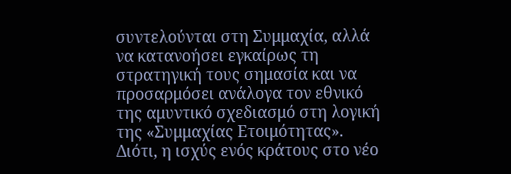συντελούνται στη Συμμαχία, αλλά να κατανοήσει εγκαίρως τη στρατηγική τους σημασία και να προσαρμόσει ανάλογα τον εθνικό της αμυντικό σχεδιασμό στη λογική της «Συμμαχίας Ετοιμότητας».
Διότι, η ισχύς ενός κράτους στο νέο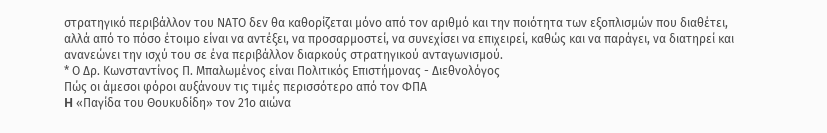στρατηγικό περιβάλλον του ΝΑΤΟ δεν θα καθορίζεται μόνο από τον αριθμό και την ποιότητα των εξοπλισμών που διαθέτει, αλλά από το πόσο έτοιμο είναι να αντέξει, να προσαρμοστεί, να συνεχίσει να επιχειρεί, καθώς και να παράγει, να διατηρεί και ανανεώνει την ισχύ του σε ένα περιβάλλον διαρκούς στρατηγικού ανταγωνισμού.
* Ο Δρ. Κωνσταντίνος Π. Μπαλωμένος είναι Πολιτικός Επιστήμονας - Διεθνολόγος
Πώς οι άμεσοι φόροι αυξάνουν τις τιμές περισσότερο από τον ΦΠΑ
H «Παγίδα του Θουκυδίδη» τον 21ο αιώνα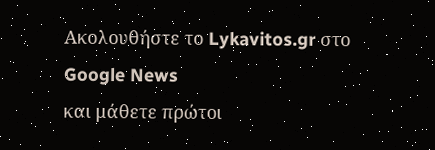Ακολουθήστε το Lykavitos.gr στο Google News
και μάθετε πρώτοι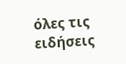όλες τις ειδήσεις